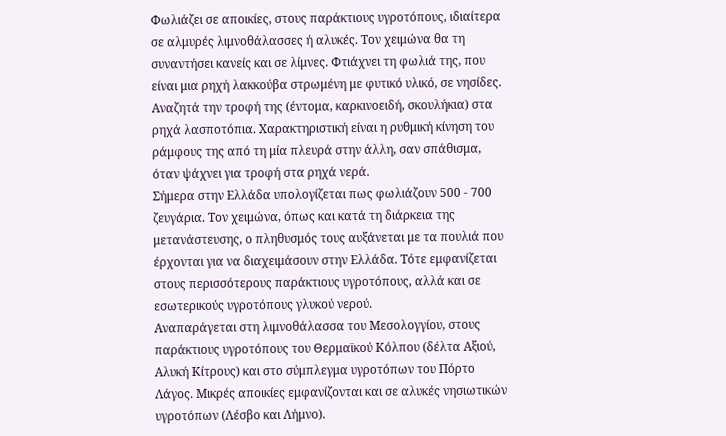Φωλιάζει σε αποικίες, στους παράκτιους υγροτόπους, ιδιαίτερα σε αλμυρές λιμνοθάλασσες ή αλυκές. Τον χειμώνα θα τη συναντήσει κανείς και σε λίμνες. Φτιάχνει τη φωλιά της, που είναι μια ρηχή λακκούβα στρωμένη με φυτικό υλικό, σε νησίδες.
Αναζητά την τροφή της (έντομα, καρκινοειδή, σκουλήκια) στα ρηχά λασποτόπια. Χαρακτηριστική είναι η ρυθμική κίνηση του ράμφους της από τη μία πλευρά στην άλλη, σαν σπάθισμα, όταν ψάχνει για τροφή στα ρηχά νερά.
Σήμερα στην Ελλάδα υπολογίζεται πως φωλιάζουν 500 - 700 ζευγάρια. Τον χειμώνα, όπως και κατά τη διάρκεια της μετανάστευσης, ο πληθυσμός τους αυξάνεται με τα πουλιά που έρχονται για να διαχειμάσουν στην Ελλάδα. Τότε εμφανίζεται στους περισσότερους παράκτιους υγροτόπους, αλλά και σε εσωτερικούς υγροτόπους γλυκού νερού.
Αναπαράγεται στη λιμνοθάλασσα του Μεσολογγίου, στους παράκτιους υγροτόπους του Θερμαϊκού Κόλπου (δέλτα Αξιού, Αλυκή Κίτρους) και στο σύμπλεγμα υγροτόπων του Πόρτο Λάγος. Μικρές αποικίες εμφανίζονται και σε αλυκές νησιωτικών υγροτόπων (Λέσβο και Λήμνο).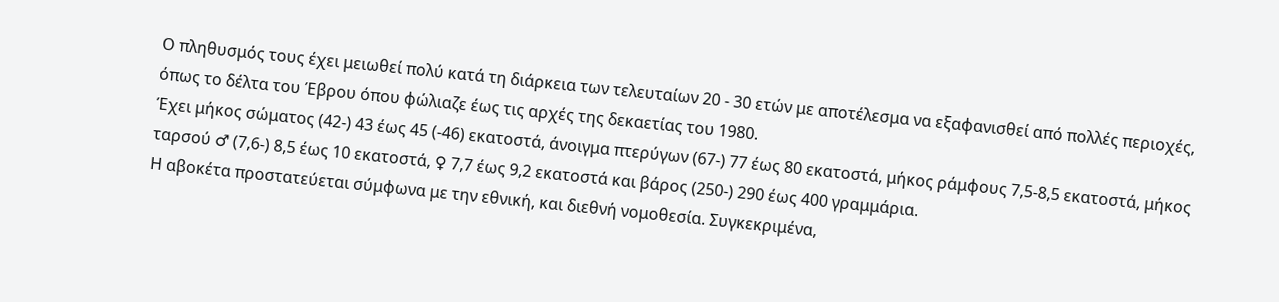Ο πληθυσμός τους έχει μειωθεί πολύ κατά τη διάρκεια των τελευταίων 20 - 30 ετών με αποτέλεσμα να εξαφανισθεί από πολλές περιοχές, όπως το δέλτα του Έβρου όπου φώλιαζε έως τις αρχές της δεκαετίας του 1980.
Έχει μήκος σώματος (42-) 43 έως 45 (-46) εκατοστά, άνοιγμα πτερύγων (67-) 77 έως 80 εκατοστά, μήκος ράμφους 7,5-8,5 εκατοστά, μήκος ταρσού ♂ (7,6-) 8,5 έως 10 εκατοστά, ♀ 7,7 έως 9,2 εκατοστά και βάρος (250-) 290 έως 400 γραμμάρια.
Η αβοκέτα προστατεύεται σύμφωνα με την εθνική, και διεθνή νομοθεσία. Συγκεκριμένα,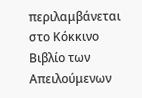περιλαμβάνεται στο Κόκκινο Βιβλίο των Απειλούμενων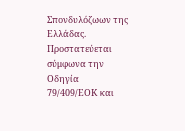Σπονδυλόζωων της Ελλάδας. Προστατεύεται σύμφωνα την Οδηγία 79/409/ΕΟΚ και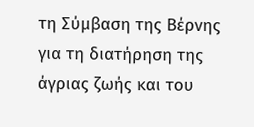τη Σύμβαση της Βέρνης για τη διατήρηση της άγριας ζωής και του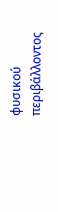φυσικού περιβάλλοντος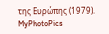της Ευρώπης (1979).
MyPhotoPics